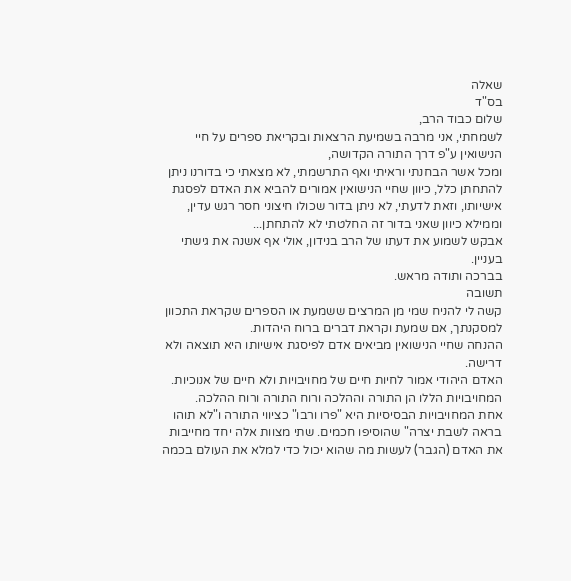שאלה
בס"ד
שלום כבוד הרב,
לשמחתי, אני מרבה בשמיעת הרצאות ובקריאת ספרים על חיי הנישואין ע"פ דרך התורה הקדושה,
ומכל אשר הבחנתי וראיתי ואף התרשמתי, לא מצאתי כי בדורנו ניתן להתחתן כלל, כיוון שחיי הנישואין אמורים להביא את האדם לפסגת אישיותו, וזאת לדעתי, לא ניתן בדור שכולו חיצוני חסר רגש עדין, וממילא כיוון שאני בדור זה החלטתי לא להתחתן...
אבקש לשמוע את דעתו של הרב בנידון, אולי אף אשנה את גישתי בעניין.
בברכה ותודה מראש.
תשובה
קשה לי להניח שמי מן המרצים ששמעת או הספרים שקראת התכוון למסקנתך, אם שמעת וקראת דברים ברוח היהדות.
ההנחה שחיי הנישואין מביאים אדם לפיסגת אישיותו היא תוצאה ולא דרישה.
האדם היהודי אמור לחיות חיים של מחויבויות ולא חיים של אנוכיות.
המחויבויות הללו הן התורה וההלכה ורוח התורה ורוח ההלכה.
אחת המחויבויות הבסיסיות היא "פרו ורבו" כציווי התורה ו"לא תוהו בראה לשבת יצרה" שהוסיפו חכמים. שתי מצוות אלה יחד מחייבות את האדם (הגבר) לעשות מה שהוא יכול כדי למלא את העולם בכמה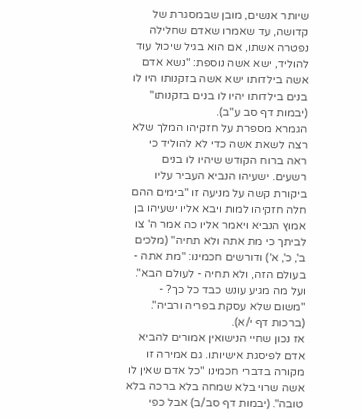שיותר אנשים, מובן שבמסגרת של קדושה, עד שאמרו שאדם שחלילה נפטרה אשתו, אם הוא בגיל שיכול עוד להוליד, ישא אשה נוספת: "נשא אדם אשה בילדותו ישא אשה בזקנותו היו לו בנים בילדותו יהיו לו בנים בזקנותו" (יבמות דף סב ע"ב).
הגמרא מספרת על חזקיהו המלך שלא רצה לשאת אשה כדי לא להוליד כי ראה ברוח הקודש שיהיו לו בנים רשעים. ישעיהו הנביא העביר עליו ביקורת קשה על מניעה זו "בימים ההם חלה חזקיהו למות ויבא אליו ישעיהו בן אמוץ הנביא ויאמר אליו כה אמר ה' צו לביתך כי מת אתה ולא תחיה" (מלכים ב', כ', א') ודורשים חכמינו: "מת אתה - בעולם הזה, ולא תחיה - לעולם הבא".
ועל מה מגיע עונש כבד כל כך? - "משום שלא עסקת בפריה ורביה". (ברכות דף י/א).
אז נכון שחיי הנישואין אמורים להביא אדם לפיסגת אישיותו. גם אמירה זו מקורה בדברי חכמינו "כל אדם שאין לו אשה שרוי בלא שמחה בלא ברכה בלא טובה". (יבמות דף סב/ב) אבל כפי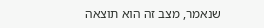שנאמר, מצב זה הוא תוצאה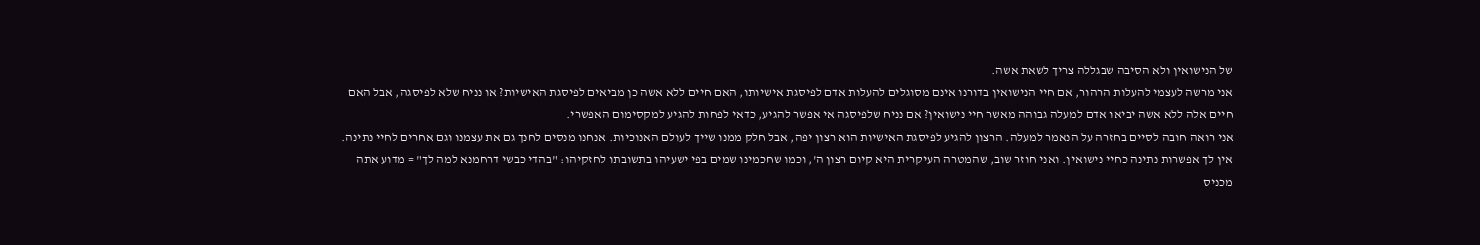של הנישואין ולא הסיבה שבגללה צריך לשאת אשה.
אני מרשה לעצמי להעלות הרהור, אם חיי הנישואין בדורנו אינם מסוגלים להעלות אדם לפיסגת אישיותו, האם חיים ללא אשה כן מביאים לפיסגת האישיות? או נניח שלא לפיסגה, אבל האם חיים אלה ללא אשה יביאו אדם למעלה גבוהה מאשר חיי נישואין? אם נניח שלפיסגה אי אפשר להגיע, כדאי לפחות להגיע למקסימום האפשרי.
אני רואה חובה לסיים בחזרה על הנאמר למעלה. הרצון להגיע לפיסגת האישיות הוא רצון יפה, אבל חלק ממנו שייך לעולם האנוכיות. אנחנו מנסים לחנך גם את עצמנו וגם אחרים לחיי נתינה. אין לך אפשרות נתינה כחיי נישואין. ואני חוזר שוב, שהמטרה העיקרית היא קיום רצון ה', וכמו שחכמינו שמים בפי ישעיהו בתשובתו לחזקיהו: "בהדי כבשי דרחמנא למה לך" = מדוע אתה מכניס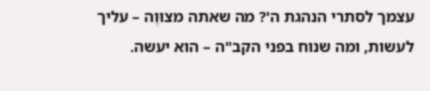עצמך לסתרי הנהגת ה'? מה שאתה מצוּוֶה – עליך לעשות, ומה שנוח בפני הקב"ה – הוא יעשה.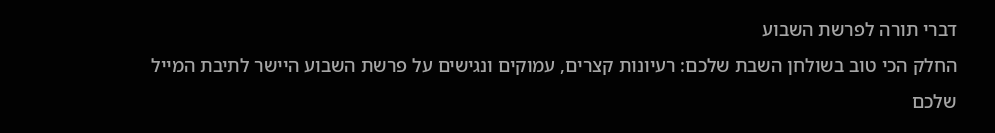דברי תורה לפרשת השבוע
החלק הכי טוב בשולחן השבת שלכם: רעיונות קצרים, עמוקים ונגישים על פרשת השבוע היישר לתיבת המייל שלכם